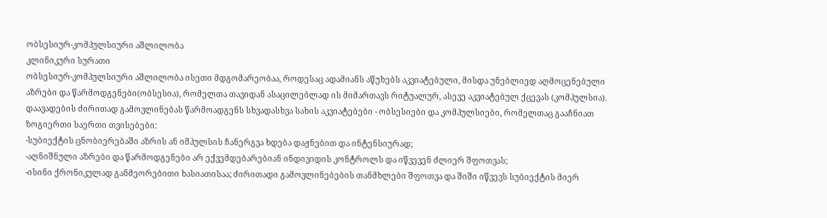ობსესიურ-კომპულსიური აშლილობა
კლინიკური სურათი
ობსესიურ-კომპულსიური აშლილობა ისეთი მდგომარეობაა, როდესაც ადამიანს აწუხებს აკვიატებული, მისდა უნებლიედ აღმოცენებული აზრები და წარმოდგენები(ობსესია), რომელთა თავიდან ასაცილებლად ის მიმართავს რიტუალურ, ასევე აკვიატებულ ქცევას (კომპულსია). დაავადების ძირითად გამოვლინებას წარმოადგენს სხვადასხვა სახის აკვიატებები - ობსესიები და კომპულსიები, რომელთაც გააჩნიათ ზოგიერთი საერთი თვისებები:
-სუბიექტის ცნობიერებაში აზრის ან იმპულსის ჩანერგვა ხდება დაჟნებით და ინტენსიურად;
-აღნიშნული აზრები და წარმოდგენები არ ექვემდებარებიან ინდივიდის კონტროლს და იწვევენ ძლიერ შფოთვას;
-ისინი ქრონიკულად განმეორებითი ხასიათისაა; ძირითადი გამოვლინებების თანმხლები შფოთვა და შიში იწვევს სუბიექტის მიერ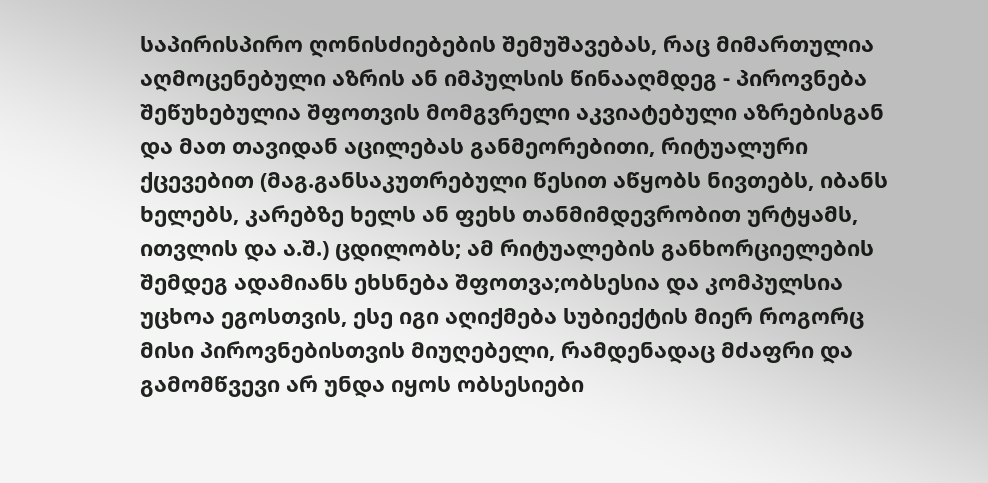საპირისპირო ღონისძიებების შემუშავებას, რაც მიმართულია აღმოცენებული აზრის ან იმპულსის წინააღმდეგ - პიროვნება შეწუხებულია შფოთვის მომგვრელი აკვიატებული აზრებისგან და მათ თავიდან აცილებას განმეორებითი, რიტუალური ქცევებით (მაგ.განსაკუთრებული წესით აწყობს ნივთებს, იბანს ხელებს, კარებზე ხელს ან ფეხს თანმიმდევრობით ურტყამს, ითვლის და ა.შ.) ცდილობს; ამ რიტუალების განხორციელების შემდეგ ადამიანს ეხსნება შფოთვა;ობსესია და კომპულსია უცხოა ეგოსთვის, ესე იგი აღიქმება სუბიექტის მიერ როგორც მისი პიროვნებისთვის მიუღებელი, რამდენადაც მძაფრი და გამომწვევი არ უნდა იყოს ობსესიები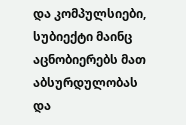და კომპულსიები, სუბიექტი მაინც აცნობიერებს მათ აბსურდულობას და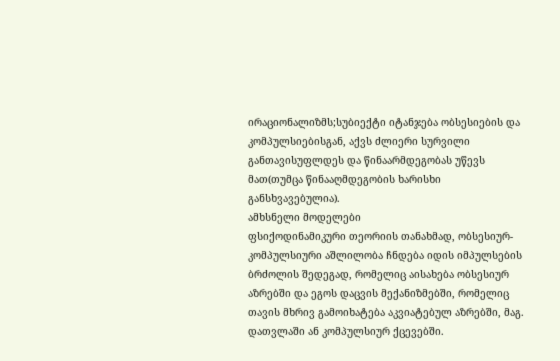ირაციონალიზმს;სუბიექტი იტანჯება ობსესიების და კომპულსიებისგან, აქვს ძლიერი სურვილი განთავისუფლდეს და წინაარმდეგობას უწევს მათ(თუმცა წინააღმდეგობის ხარისხი განსხვავებულია).
ამხსნელი მოდელები
ფსიქოდინამიკური თეორიის თანახმად, ობსესიურ-კომპულსიური აშლილობა ჩნდება იდის იმპულსების ბრძოლის შედეგად, რომელიც აისახება ობსესიურ აზრებში და ეგოს დაცვის მექანიზმებში, რომელიც თავის მხრივ გამოიხატება აკვიატებულ აზრებში, მაგ. დათვლაში ან კომპულსიურ ქცევებში.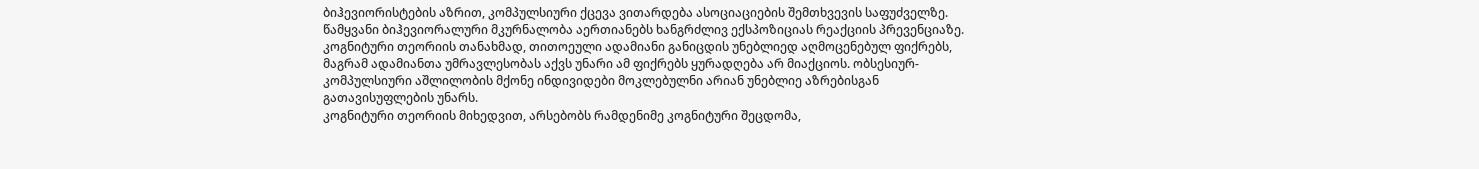ბიჰევიორისტების აზრით, კომპულსიური ქცევა ვითარდება ასოციაციების შემთხვევის საფუძველზე. წამყვანი ბიჰევიორალური მკურნალობა აერთიანებს ხანგრძლივ ექსპოზიციას რეაქციის პრევენციაზე.
კოგნიტური თეორიის თანახმად, თითოეული ადამიანი განიცდის უნებლიედ აღმოცენებულ ფიქრებს, მაგრამ ადამიანთა უმრავლესობას აქვს უნარი ამ ფიქრებს ყურადღება არ მიაქციოს. ობსესიურ-კომპულსიური აშლილობის მქონე ინდივიდები მოკლებულნი არიან უნებლიე აზრებისგან გათავისუფლების უნარს.
კოგნიტური თეორიის მიხედვით, არსებობს რამდენიმე კოგნიტური შეცდომა,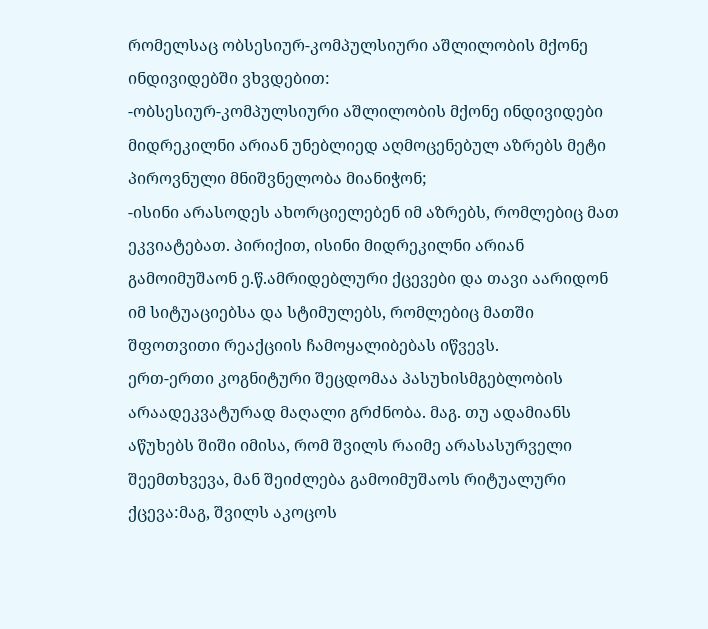რომელსაც ობსესიურ-კომპულსიური აშლილობის მქონე ინდივიდებში ვხვდებით:
-ობსესიურ-კომპულსიური აშლილობის მქონე ინდივიდები მიდრეკილნი არიან უნებლიედ აღმოცენებულ აზრებს მეტი პიროვნული მნიშვნელობა მიანიჭონ;
-ისინი არასოდეს ახორციელებენ იმ აზრებს, რომლებიც მათ ეკვიატებათ. პირიქით, ისინი მიდრეკილნი არიან გამოიმუშაონ ე.წ.ამრიდებლური ქცევები და თავი აარიდონ იმ სიტუაციებსა და სტიმულებს, რომლებიც მათში შფოთვითი რეაქციის ჩამოყალიბებას იწვევს.
ერთ-ერთი კოგნიტური შეცდომაა პასუხისმგებლობის არაადეკვატურად მაღალი გრძნობა. მაგ. თუ ადამიანს აწუხებს შიში იმისა, რომ შვილს რაიმე არასასურველი შეემთხვევა, მან შეიძლება გამოიმუშაოს რიტუალური ქცევა:მაგ, შვილს აკოცოს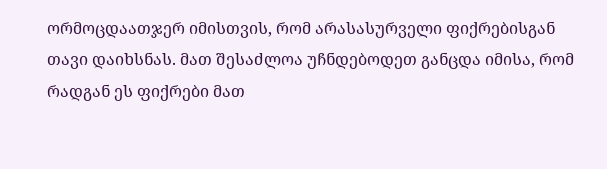ორმოცდაათჯერ იმისთვის, რომ არასასურველი ფიქრებისგან თავი დაიხსნას. მათ შესაძლოა უჩნდებოდეთ განცდა იმისა, რომ რადგან ეს ფიქრები მათ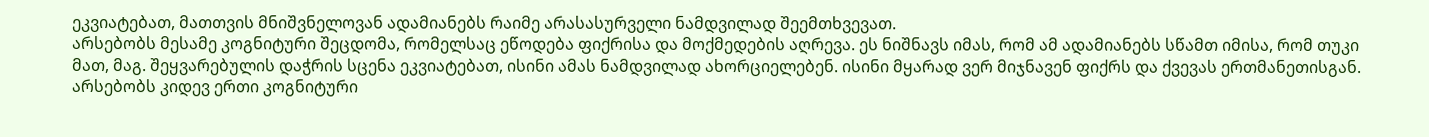ეკვიატებათ, მათთვის მნიშვნელოვან ადამიანებს რაიმე არასასურველი ნამდვილად შეემთხვევათ.
არსებობს მესამე კოგნიტური შეცდომა, რომელსაც ეწოდება ფიქრისა და მოქმედების აღრევა. ეს ნიშნავს იმას, რომ ამ ადამიანებს სწამთ იმისა, რომ თუკი მათ, მაგ. შეყვარებულის დაჭრის სცენა ეკვიატებათ, ისინი ამას ნამდვილად ახორციელებენ. ისინი მყარად ვერ მიჯნავენ ფიქრს და ქვევას ერთმანეთისგან.
არსებობს კიდევ ერთი კოგნიტური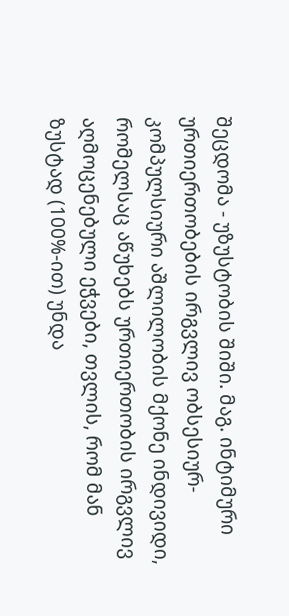შეცდომა - უზუსტობის შიში. მაგ. ინტიმური ურთიერთობების ირგვლივ ობსესიურ-კომპულსიური აშლილობის მქონე ინდივიდი, რომელსაც აწუხებს ურთიერთობის ირგვლივ აღმოცენებული ეჭვები, თვლის, რომ მან ზუსტად (100%-ით) უნდა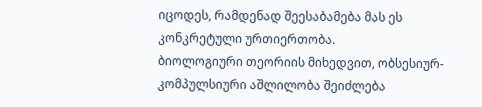იცოდეს, რამდენად შეესაბამება მას ეს კონკრეტული ურთიერთობა.
ბიოლოგიური თეორიის მიხედვით, ობსესიურ-კომპულსიური აშლილობა შეიძლება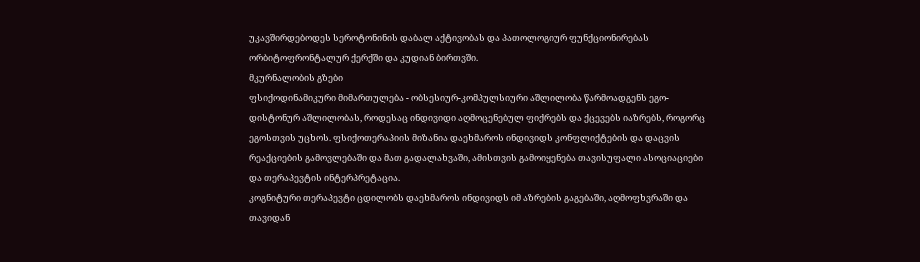უკავშირდებოდეს სეროტონინის დაბალ აქტივობას და პათოლოგიურ ფუნქციონირებას ორბიტოფრონტალურ ქერქში და კუდიან ბირთვში.
მკურნალობის გზები
ფსიქოდინამიკური მიმართულება - ობსესიურ-კომპულსიური აშლილობა წარმოადგენს ეგო-დისტონურ აშლილობას, როდესაც ინდივიდი აღმოცენებულ ფიქრებს და ქცევებს იაზრებს, როგორც ეგოსთვის უცხოს. ფსიქოთერაპიის მიზანია დაეხმაროს ინდივიდს კონფლიქტების და დაცვის რეაქციების გამოვლებაში და მათ გადალახვაში, ამისთვის გამოიყენება თავისუფალი ასოციაციები და თერაპევტის ინტერპრეტაცია.
კოგნიტური თერაპევტი ცდილობს დაეხმაროს ინდივიდს იმ აზრების გაგებაში, აღმოფხვრაში და თავიდან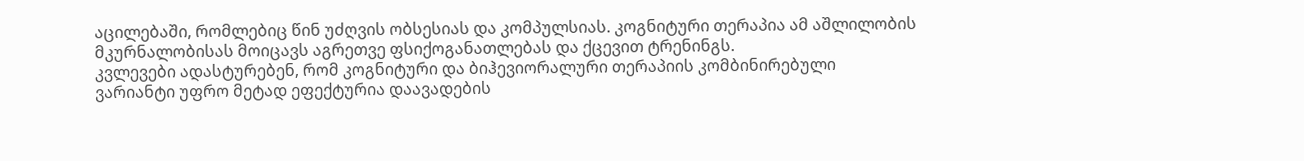აცილებაში, რომლებიც წინ უძღვის ობსესიას და კომპულსიას. კოგნიტური თერაპია ამ აშლილობის მკურნალობისას მოიცავს აგრეთვე ფსიქოგანათლებას და ქცევით ტრენინგს.
კვლევები ადასტურებენ, რომ კოგნიტური და ბიჰევიორალური თერაპიის კომბინირებული ვარიანტი უფრო მეტად ეფექტურია დაავადების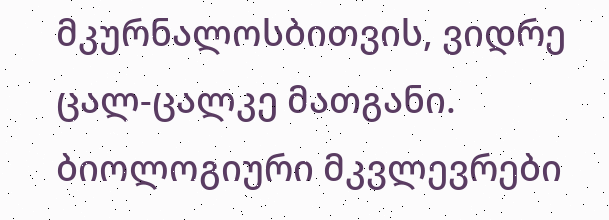მკურნალოსბითვის, ვიდრე ცალ-ცალკე მათგანი.
ბიოლოგიური მკვლევრები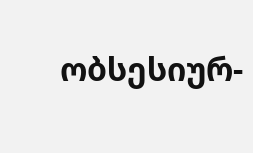ობსესიურ-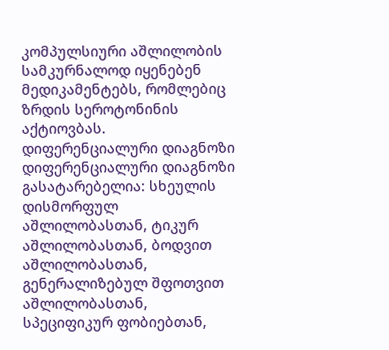კომპულსიური აშლილობის სამკურნალოდ იყენებენ მედიკამენტებს, რომლებიც ზრდის სეროტონინის აქტიოვბას.
დიფერენციალური დიაგნოზი
დიფერენციალური დიაგნოზი გასატარებელია: სხეულის დისმორფულ აშლილობასთან, ტიკურ აშლილობასთან, ბოდვით აშლილობასთან, გენერალიზებულ შფოთვით აშლილობასთან, სპეციფიკურ ფობიებთან,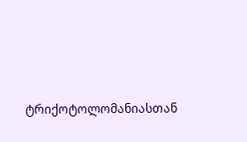ტრიქოტოლომანიასთან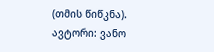(თმის წიწკნა).
ავტორი: ვანო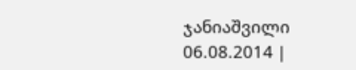ჯანიაშვილი 06.08.2014 |